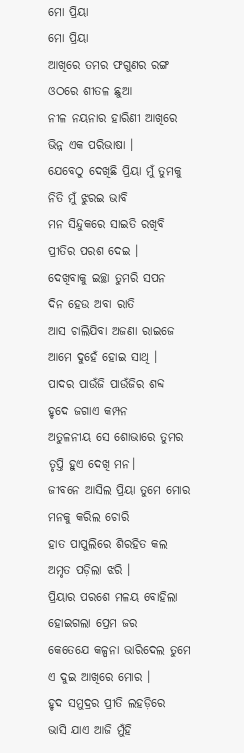ମୋ ପ୍ରିୟା
ମୋ ପ୍ରିୟା
ଆଖିରେ ତମର ଫଗୁଣର ରଙ୍ଗ
ଓଠରେ ଶୀତଳ ଛୁଆ
ନୀଳ ନୟନାର ହାରିଣୀ ଆଖିରେ
ଭିନ୍ନ ଏକ ପରିଭାଷା ।
ଯେବେଠୁ ଦେଖିଛି ପ୍ରିୟା ମୁଁ ତୁମକୁ
ନିତି ମୁଁ ଝୁରଇ ଭାବି
ମନ ସିନ୍ଦୁକରେ ସାଇତି ରଖିବି
ପ୍ରୀତିର ପରଶ ଦେଇ ।
ଦେଖିବାକୁ ଇଚ୍ଛା ତୁମରି ସପନ
ଦିନ ହେଉ ଅବା ରାତି
ଆସ ଚାଲିଯିବା ଅଜଣା ରାଇଜେ
ଆମେ ଦୁହେଁ ହୋଇ ସାଥି ।
ପାଦର ପାଉଁଜି ପାଉଁଜିର ଶବ୍ଦ
ହୃଦେ ଜଗାଏ କମ୍ପନ
ଅତୁଳନୀୟ ସେ ଶୋଭାରେ ତୁମର
ତୃପ୍ତି ହୁଏ ଦେଖି ମନ।
ଜୀବନେ ଆସିଲ ପ୍ରିୟା ତୁମେ ମୋର
ମନକୁ କରିଲ ଚୋରି
ହାତ ପାପୁଲିରେ ଶିରହିତ କଲ
ଅମୃତ ପଡ଼ିଲା ଝରି ।
ପ୍ରିୟାର ପରଶେ ମଳୟ ବୋହିଲା
ହୋଇଗଲା ପ୍ରେମ ଜର
କେତେଯେ କଳ୍ପନା ଭାରିଦେଲ ତୁମେ
ଏ ଦୁଇ ଆଖିରେ ମୋର ।
ହୃଦ ସମୁଦ୍ରର ପ୍ରୀତି ଲହଡ଼ିରେ
ଭାସି ଯାଏ ଆଜି ମୁଁହି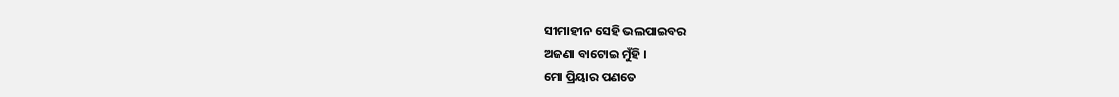ସୀମାହୀନ ସେହି ଭଲପାଇବର
ଅଜଣା ବାଟୋଇ ମୁଁହି ।
ମୋ ପ୍ରିୟାର ପଣତେ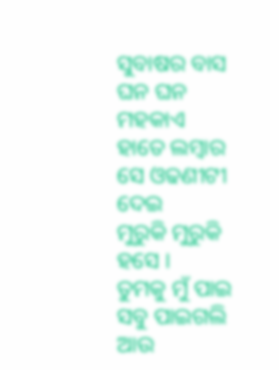ସୁବାଷର ବାସ
ଘନ ଘନ ମହକାଏ
ହାତେ ଲମ୍ବାର ସେ ଓଢଣୀଟୀ ଦେଇ
ମୁରୁକି ମୁରୁକି ହସେ ।
ତୁମକୁ ମୁଁ ପାଇ ସବୁ ପାଇଗଲି
ଆଉ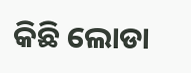କିଛି ଲୋଡା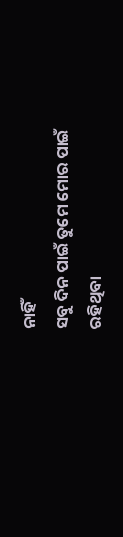ନାହିଁ
ସବୁ ଦିନ ପାଇଁ ତୁମେ ମୋର ପାଇଁ
ରହିଥିବା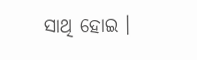ସାଥି ହୋଇ ।